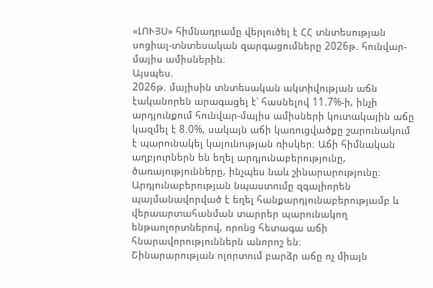«ԼՈՒՅՍ» հիմնադրամը վերլուծել է ՀՀ տնտեսության սոցիալ-տնտեսական զարգացումները 2026թ. հունվար-մայիս ամիսներին։
Այսպես.
2026թ. մայիսին տնտեսական ակտիվության աճն էականորեն արագացել է՝ հասնելով 11.7%-ի, ինչի արդյունքում հունվար-մայիս ամիսների կուտակային աճը կազմել է 8.0%, սակայն աճի կառուցվածքը շարունակում է պարունակել կայունության ռիսկեր։ Աճի հիմնական աղբյուրներն են եղել արդյունաբերությունը, ծառայությունները, ինչպես նաև շինարարությունը։ Արդյունաբերության նպաստումը զգալիորեն պայմանավորված է եղել հանքարդյունաբերությամբ և վերաարտահանման տարրեր պարունակող ենթաոլորտներով, որոնց հետագա աճի հնարավորություններն անորոշ են։
Շինարարության ոլորտում բարձր աճը ոչ միայն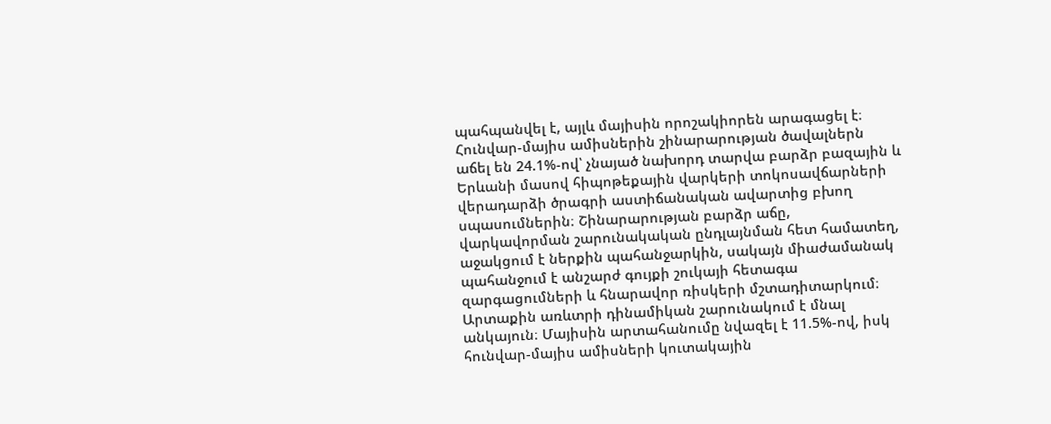պահպանվել է, այլև մայիսին որոշակիորեն արագացել է։ Հունվար-մայիս ամիսներին շինարարության ծավալներն աճել են 24.1%-ով՝ չնայած նախորդ տարվա բարձր բազային և Երևանի մասով հիպոթեքային վարկերի տոկոսավճարների վերադարձի ծրագրի աստիճանական ավարտից բխող սպասումներին։ Շինարարության բարձր աճը, վարկավորման շարունակական ընդլայնման հետ համատեղ, աջակցում է ներքին պահանջարկին, սակայն միաժամանակ պահանջում է անշարժ գույքի շուկայի հետագա զարգացումների և հնարավոր ռիսկերի մշտադիտարկում։
Արտաքին առևտրի դինամիկան շարունակում է մնալ անկայուն։ Մայիսին արտահանումը նվազել է 11.5%-ով, իսկ հունվար-մայիս ամիսների կուտակային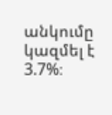անկումը կազմել է 3.7%։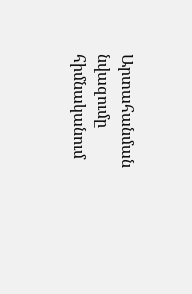Արտահանման նվազումը հիմնականում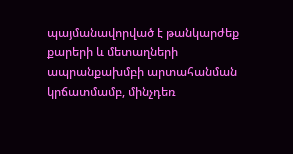պայմանավորված է թանկարժեք քարերի և մետաղների ապրանքախմբի արտահանման կրճատմամբ, մինչդեռ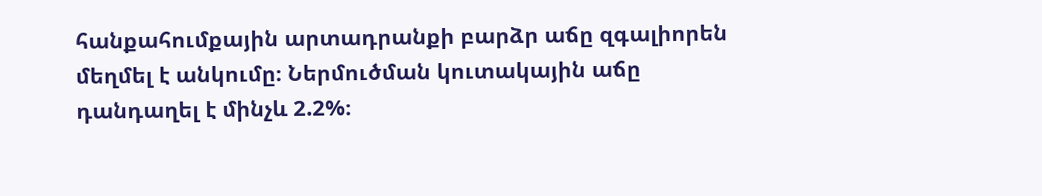հանքահումքային արտադրանքի բարձր աճը զգալիորեն մեղմել է անկումը։ Ներմուծման կուտակային աճը դանդաղել է մինչև 2.2%։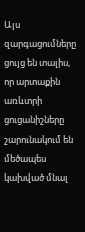Այս զարգացումները ցույց են տալիս, որ արտաքին առևտրի ցուցանիշները շարունակում են մեծապես կախված մնալ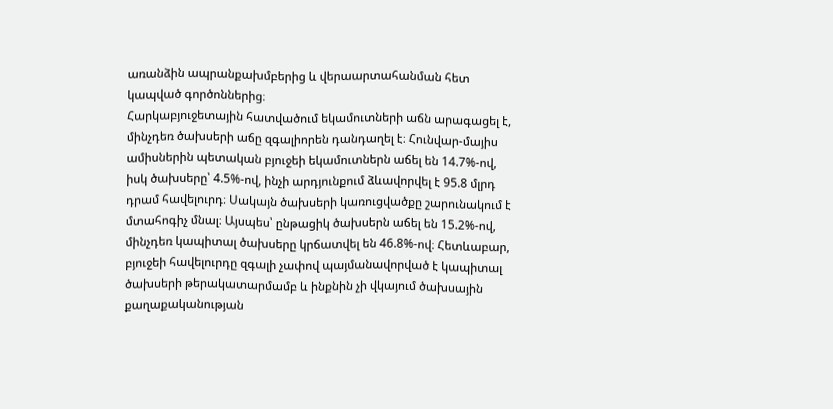առանձին ապրանքախմբերից և վերաարտահանման հետ կապված գործոններից։
Հարկաբյուջետային հատվածում եկամուտների աճն արագացել է, մինչդեռ ծախսերի աճը զգալիորեն դանդաղել է։ Հունվար-մայիս ամիսներին պետական բյուջեի եկամուտներն աճել են 14.7%-ով, իսկ ծախսերը՝ 4.5%-ով, ինչի արդյունքում ձևավորվել է 95.8 մլրդ դրամ հավելուրդ։ Սակայն ծախսերի կառուցվածքը շարունակում է մտահոգիչ մնալ։ Այսպես՝ ընթացիկ ծախսերն աճել են 15.2%-ով, մինչդեռ կապիտալ ծախսերը կրճատվել են 46.8%-ով։ Հետևաբար, բյուջեի հավելուրդը զգալի չափով պայմանավորված է կապիտալ ծախսերի թերակատարմամբ և ինքնին չի վկայում ծախսային քաղաքականության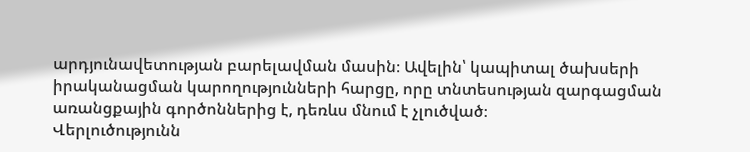արդյունավետության բարելավման մասին։ Ավելին՝ կապիտալ ծախսերի իրականացման կարողությունների հարցը, որը տնտեսության զարգացման առանցքային գործոններից է, դեռևս մնում է չլուծված։
Վերլուծությունն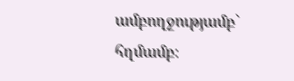ամբողջությամբ` հղմամբ։